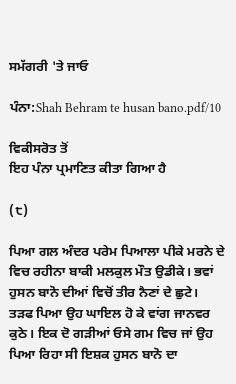ਸਮੱਗਰੀ 'ਤੇ ਜਾਓ

ਪੰਨਾ:Shah Behram te husan bano.pdf/10

ਵਿਕੀਸਰੋਤ ਤੋਂ
ਇਹ ਪੰਨਾ ਪ੍ਰਮਾਣਿਤ ਕੀਤਾ ਗਿਆ ਹੈ

(੮)

ਪਿਆ ਗਲ ਅੰਦਰ ਪਰੇਮ ਪਿਆਲਾ ਪੀਕੇ ਮਰਨੇ ਦੇ ਵਿਚ ਰਹੀਨਾ ਬਾਕੀ ਮਲਕੁਲ ਮੌਤ ਉਡੀਕੇ। ਭਵਾਂ ਹੁਸਨ ਬਾਨੋ ਦੀਆਂ ਵਿਚੋਂ ਤੀਰ ਨੈਣਾਂ ਦੇ ਛੁਟੇ। ਤੜਫ ਪਿਆ ਉਹ ਘਾਇਲ ਹੋ ਕੇ ਵਾਂਗ ਜਾਨਵਰ ਕੁਠੇ। ਇਕ ਦੋ ਗੜੀਆਂ ਓਸੇ ਗਮ ਵਿਚ ਜਾਂ ਉਹ ਪਿਆ ਰਿਹਾ ਸੀ ਇਸ਼ਕ ਹੁਸਨ ਬਾਨੋ ਦਾ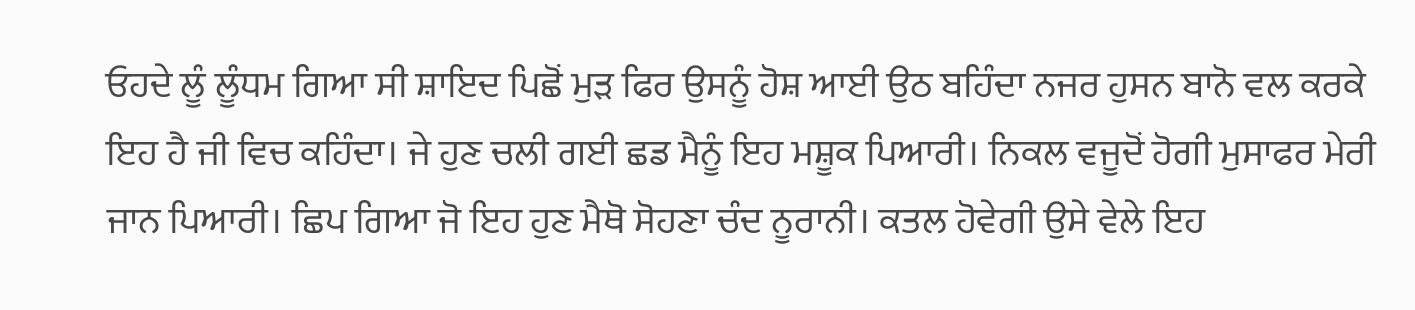ਓਹਦੇ ਲੂੰ ਲੂੰਧਮ ਗਿਆ ਸੀ ਸ਼ਾਇਦ ਪਿਛੋਂ ਮੁੜ ਫਿਰ ਉਸਨੂੰ ਹੋਸ਼ ਆਈ ਉਠ ਬਹਿੰਦਾ ਨਜਰ ਹੁਸਨ ਬਾਨੋ ਵਲ ਕਰਕੇ ਇਹ ਹੈ ਜੀ ਵਿਚ ਕਹਿੰਦਾ। ਜੇ ਹੁਣ ਚਲੀ ਗਈ ਛਡ ਮੈਨੂੰ ਇਹ ਮਸ਼ੂਕ ਪਿਆਰੀ। ਨਿਕਲ ਵਜੂਦੋਂ ਹੋਗੀ ਮੁਸਾਫਰ ਮੇਰੀ ਜਾਨ ਪਿਆਰੀ। ਛਿਪ ਗਿਆ ਜੋ ਇਹ ਹੁਣ ਮੈਥੋ ਸੋਹਣਾ ਚੰਦ ਨੂਰਾਨੀ। ਕਤਲ ਹੋਵੇਗੀ ਉਸੇ ਵੇਲੇ ਇਹ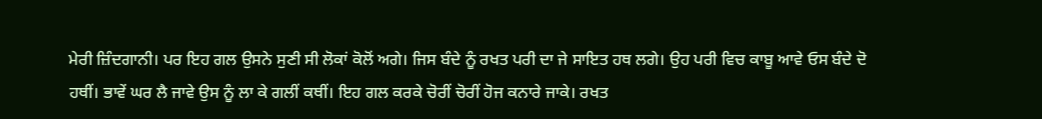ਮੇਰੀ ਜ਼ਿੰਦਗਾਨੀ। ਪਰ ਇਹ ਗਲ ਉਸਨੇ ਸੁਣੀ ਸੀ ਲੋਕਾਂ ਕੋਲੋਂ ਅਗੇ। ਜਿਸ ਬੰਦੇ ਨੂੰ ਰਖਤ ਪਰੀ ਦਾ ਜੇ ਸਾਇਤ ਹਥ ਲਗੇ। ਉਹ ਪਰੀ ਵਿਚ ਕਾਬੂ ਆਵੇ ਓਸ ਬੰਦੇ ਦੋ ਹਥੀਂ। ਭਾਵੇਂ ਘਰ ਲੈ ਜਾਵੇ ਉਸ ਨੂੰ ਲਾ ਕੇ ਗਲੀਂ ਕਥੀਂ। ਇਹ ਗਲ ਕਰਕੇ ਚੋਰੀਂ ਚੋਰੀਂ ਹੋਜ ਕਨਾਰੇ ਜਾਕੇ। ਰਖਤ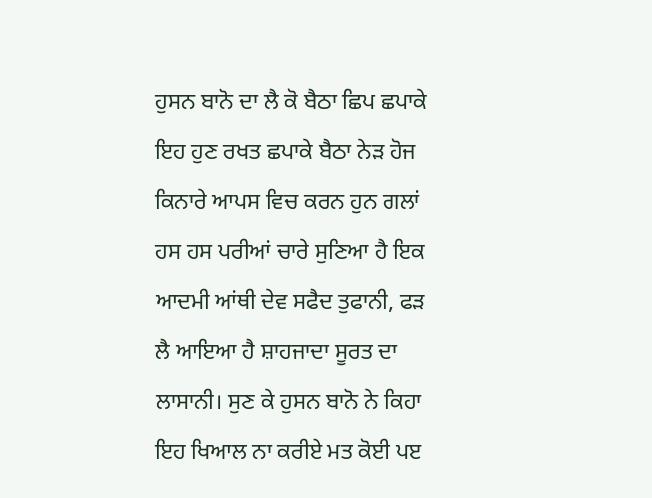ਹੁਸਨ ਬਾਨੋ ਦਾ ਲੈ ਕੋ ਬੈਠਾ ਛਿਪ ਛਪਾਕੇ ਇਹ ਹੁਣ ਰਖਤ ਛਪਾਕੇ ਬੈਠਾ ਨੇੜ ਹੋਜ ਕਿਨਾਰੇ ਆਪਸ ਵਿਚ ਕਰਨ ਹੁਨ ਗਲਾਂ ਹਸ ਹਸ ਪਰੀਆਂ ਚਾਰੇ ਸੁਣਿਆ ਹੈ ਇਕ ਆਦਮੀ ਆਂਥੀ ਦੇਵ ਸਫੈਦ ਤੁਫਾਨੀ, ਫੜ ਲੈ ਆਇਆ ਹੈ ਸ਼ਾਹਜਾਦਾ ਸੂਰਤ ਦਾ ਲਾਸਾਨੀ। ਸੁਣ ਕੇ ਹੁਸਨ ਬਾਨੋ ਨੇ ਕਿਹਾ ਇਹ ਖਿਆਲ ਨਾ ਕਰੀਏ ਮਤ ਕੋਈ ਪੲ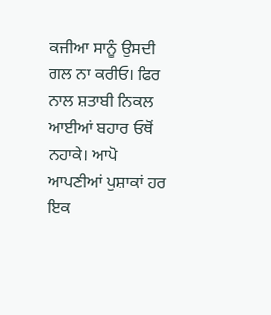ਕਜੀਆ ਸਾਨੂੰ ਉਸਦੀ ਗਲ ਨਾ ਕਰੀਓ। ਫਿਰ ਨਾਲ ਸ਼ਤਾਬੀ ਨਿਕਲ ਆਈਆਂ ਬਹਾਰ ਓਥੋਂ ਨਹਾਕੇ। ਆਪੋ ਆਪਣੀਆਂ ਪੁਸ਼ਾਕਾਂ ਹਰ ਇਕ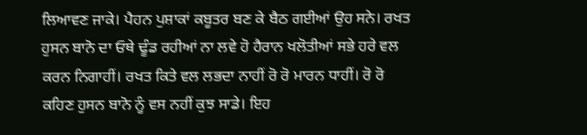ਲਿਆਵਣ ਜਾਕੇ। ਪੈਹਨ ਪੁਸ਼ਾਕਾਂ ਕਬੂਤਰ ਬਣ ਕੇ ਬੈਠ ਗਈਆਂ ਉਹ ਸਨੇ। ਰਖਤ ਹੁਸਨ ਬਾਨੋ ਦਾ ਓਥੇ ਢੂੰਡ ਰਹੀਆਂ ਨਾ ਲਵੇ ਹੋ ਹੈਰਾਨ ਖਲੋਤੀਆਂ ਸਭੇ ਹਰੇ ਵਲ ਕਰਨ ਨਿਗਾਹੀਂ। ਰਖਤ ਕਿਤੇ ਵਲ ਲਭਦਾ ਨਾਹੀਂ ਰੋ ਰੋ ਮਾਰਨ ਧਾਹੀਂ। ਰੋ ਰੋ ਕਹਿਣ ਹੁਸਨ ਬਾਨੋ ਨੂੰ ਵਸ ਨਹੀਂ ਕੁਝ ਸਾਡੇ। ਇਹ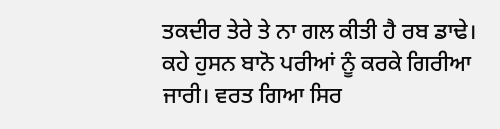ਤਕਦੀਰ ਤੇਰੇ ਤੇ ਨਾ ਗਲ ਕੀਤੀ ਹੈ ਰਬ ਡਾਢੇ। ਕਹੇ ਹੁਸਨ ਬਾਨੋ ਪਰੀਆਂ ਨੂੰ ਕਰਕੇ ਗਿਰੀਆ ਜਾਰੀ। ਵਰਤ ਗਿਆ ਸਿਰ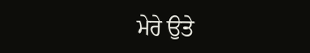ਮੇਰੇ ਉਤੇ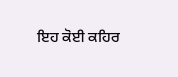ਇਹ ਕੋਈ ਕਹਿਰ